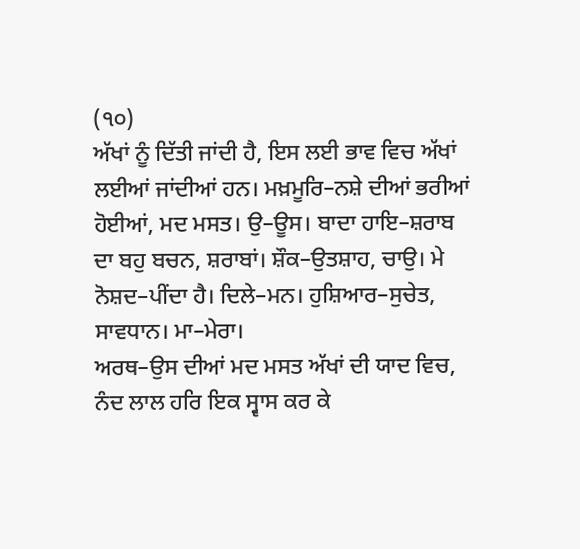(੧੦)
ਅੱਖਾਂ ਨੂੰ ਦਿੱਤੀ ਜਾਂਦੀ ਹੈ, ਇਸ ਲਈ ਭਾਵ ਵਿਚ ਅੱਖਾਂ ਲਈਆਂ ਜਾਂਦੀਆਂ ਹਨ। ਮਖ਼ਮੂਰਿ–ਨਸ਼ੇ ਦੀਆਂ ਭਰੀਆਂ ਹੋਈਆਂ, ਮਦ ਮਸਤ। ਉ–ਊਸ। ਬਾਦਾ ਹਾਇ–ਸ਼ਰਾਬ ਦਾ ਬਹੁ ਬਚਨ, ਸ਼ਰਾਬਾਂ। ਸ਼ੌਕ–ਉਤਸ਼ਾਹ, ਚਾਉ। ਮੇ ਨੋਸ਼ਦ–ਪੀਂਦਾ ਹੈ। ਦਿਲੇ–ਮਨ। ਹੁਸ਼ਿਆਰ–ਸੁਚੇਤ, ਸਾਵਧਾਨ। ਮਾ–ਮੇਰਾ।
ਅਰਥ–ਉਸ ਦੀਆਂ ਮਦ ਮਸਤ ਅੱਖਾਂ ਦੀ ਯਾਦ ਵਿਚ, ਨੰਦ ਲਾਲ ਹਰਿ ਇਕ ਸ੍ਵਾਸ ਕਰ ਕੇ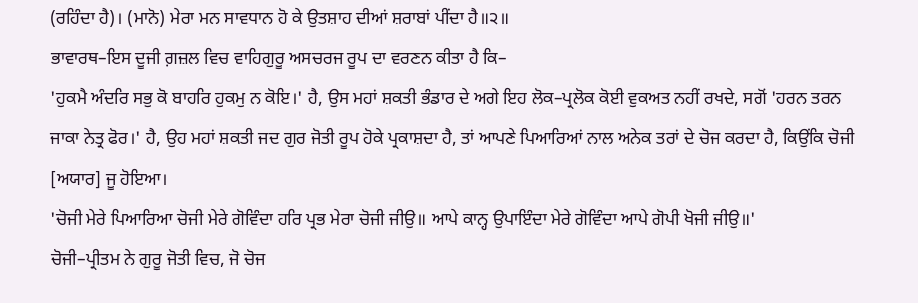(ਰਹਿੰਦਾ ਹੈ)। (ਮਾਨੋ) ਮੇਰਾ ਮਨ ਸਾਵਧਾਨ ਹੋ ਕੇ ਉਤਸ਼ਾਹ ਦੀਆਂ ਸ਼ਰਾਬਾਂ ਪੀਂਦਾ ਹੈ॥੨॥
ਭਾਵਾਰਥ–ਇਸ ਦੂਜੀ ਗ਼ਜ਼ਲ ਵਿਚ ਵਾਹਿਗੁਰੂ ਅਸਚਰਜ ਰੂਪ ਦਾ ਵਰਣਨ ਕੀਤਾ ਹੈ ਕਿ–
'ਹੁਕਮੈ ਅੰਦਰਿ ਸਭੁ ਕੋ ਬਾਹਰਿ ਹੁਕਮੁ ਨ ਕੋਇ।' ਹੈ, ਉਸ ਮਹਾਂ ਸ਼ਕਤੀ ਭੰਡਾਰ ਦੇ ਅਗੇ ਇਹ ਲੋਕ–ਪ੍ਰਲੋਕ ਕੋਈ ਵੁਕਅਤ ਨਹੀਂ ਰਖਦੇ, ਸਗੋਂ 'ਹਰਨ ਤਰਨ ਜਾਕਾ ਨੇਤ੍ਰ ਫੋਰ।' ਹੈ, ਉਹ ਮਹਾਂ ਸ਼ਕਤੀ ਜਦ ਗੁਰ ਜੋਤੀ ਰੂਪ ਹੋਕੇ ਪ੍ਰਕਾਸ਼ਦਾ ਹੈ, ਤਾਂ ਆਪਣੇ ਪਿਆਰਿਆਂ ਨਾਲ ਅਨੇਕ ਤਰਾਂ ਦੇ ਚੋਜ ਕਰਦਾ ਹੈ, ਕਿਉਂਕਿ ਚੋਜੀ [ਅਯਾਰ] ਜੂ ਹੋਇਆ।
'ਚੋਜੀ ਮੇਰੇ ਪਿਆਰਿਆ ਚੋਜੀ ਮੇਰੇ ਗੋਵਿੰਦਾ ਹਰਿ ਪ੍ਰਭ ਮੇਰਾ ਚੋਜੀ ਜੀਉ॥ ਆਪੇ ਕਾਨ੍ਹ ਉਪਾਇੰਦਾ ਮੇਰੇ ਗੋਵਿੰਦਾ ਆਪੇ ਗੋਪੀ ਖੋਜੀ ਜੀਉ॥'
ਚੋਜੀ–ਪ੍ਰੀਤਮ ਨੇ ਗੁਰੂ ਜੋਤੀ ਵਿਚ, ਜੋ ਚੋਜ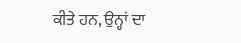ਕੀਤੇ ਹਨ, ਉਨ੍ਹਾਂ ਦਾ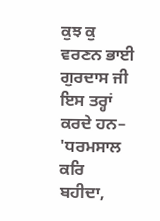ਕੁਝ ਕੁ ਵਰਣਨ ਭਾਈ ਗੁਰਦਾਸ ਜੀ ਇਸ ਤਰ੍ਹਾਂ ਕਰਦੇ ਹਨ–
'ਧਰਮਸਾਲ ਕਰਿ ਬਹੀਦਾ,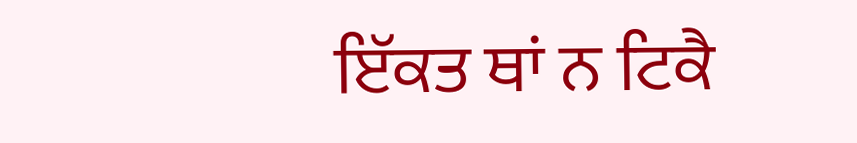ਇੱਕਤ ਥਾਂ ਨ ਟਿਕੈ